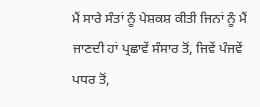ਮੈਂ ਸਾਰੇ ਸੰਤਾਂ ਨੂੰ ਪੇਸ਼ਕਸ਼ ਕੀਤੀ ਜਿਨਾਂ ਨੂੰ ਮੈਂ ਜਾਣਦੀ ਹਾਂ ਪ੍ਰਛਾਵੇਂ ਸੰਸਾਰ ਤੋਂ, ਜਿਵੇਂ ਪੰਜਵੇਂ ਪਧਰ ਤੋਂ,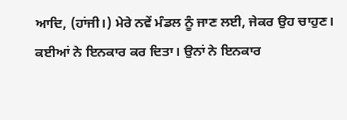ਆਦਿ, (ਹਾਂਜੀ।) ਮੇਰੇ ਨਵੇਂ ਮੰਡਲ ਨੂੰ ਜਾਣ ਲਈ, ਜੇਕਰ ਉਹ ਚਾਹੁਣ। ਕਈਆਂ ਨੇ ਇਨਕਾਰ ਕਰ ਦਿਤਾ। ਉਨਾਂ ਨੇ ਇਨਕਾਰ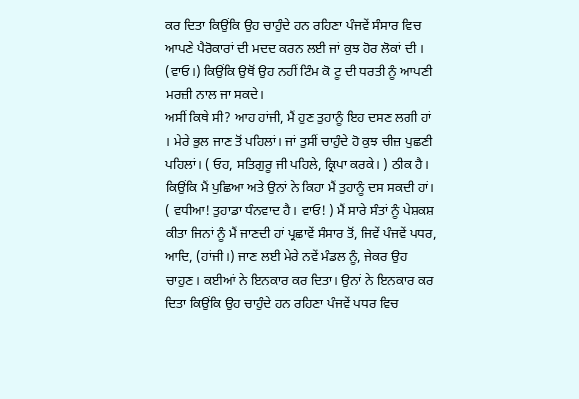ਕਰ ਦਿਤਾ ਕਿਉਂਕਿ ਉਹ ਚਾਹੁੰਦੇ ਹਨ ਰਹਿਣਾ ਪੰਜਵੇਂ ਸੰਸਾਰ ਵਿਚ ਆਪਣੇ ਪੈਰੋਕਾਰਾਂ ਦੀ ਮਦਦ ਕਰਨ ਲਈ ਜਾਂ ਕੁਝ ਹੋਰ ਲੋਕਾਂ ਦੀ । (ਵਾਓ।) ਕਿਉਂਕਿ ਉਥੋਂ ਉਹ ਨਹੀਂ ਟਿੰਮ ਕੋ ਟੂ ਦੀ ਧਰਤੀ ਨੂੰ ਆਪਣੀ ਮਰਜ਼ੀ ਨਾਲ ਜਾ ਸਕਦੇ।
ਅਸੀਂ ਕਿਥੇ ਸੀ? ਆਹ ਹਾਂਜੀ, ਮੈਂ ਹੁਣ ਤੁਹਾਨੂੰ ਇਹ ਦਸਣ ਲਗੀ ਹਾਂ । ਮੇਰੇ ਭੁਲ ਜਾਣ ਤੋਂ ਪਹਿਲਾਂ। ਜਾਂ ਤੁਸੀਂ ਚਾਹੁੰਦੇ ਹੋ ਕੁਝ ਚੀਜ਼ ਪੁਛਣੀ ਪਹਿਲਾਂ। ( ਓਹ, ਸਤਿਗੁਰੂ ਜੀ ਪਹਿਲੇ, ਕ੍ਰਿਪਾ ਕਰਕੇ। ) ਠੀਕ ਹੈ। ਕਿਉਂਕਿ ਮੈਂ ਪੁਛਿਆ ਅਤੇ ਉਨਾਂ ਨੇ ਕਿਹਾ ਮੈਂ ਤੁਹਾਨੂੰ ਦਸ ਸਕਦੀ ਹਾਂ। ( ਵਧੀਆ! ਤੁਹਾਡਾ ਧੰਨਵਾਦ ਹੈ। ਵਾਓ! ) ਮੈਂ ਸਾਰੇ ਸੰਤਾਂ ਨੂੰ ਪੇਸ਼ਕਸ਼ ਕੀਤਾ ਜਿਨਾਂ ਨੂੰ ਮੈਂ ਜਾਣਦੀ ਹਾਂ ਪ੍ਰਛਾਵੇਂ ਸੰਸਾਰ ਤੋਂ, ਜਿਵੇਂ ਪੰਜਵੇਂ ਪਧਰ, ਆਦਿ, (ਹਾਂਜੀ।) ਜਾਣ ਲਈ ਮੇਰੇ ਨਵੇਂ ਮੰਡਲ ਨੂੰ, ਜੇਕਰ ਉਹ ਚਾਹੁਣ। ਕਈਆਂ ਨੇ ਇਨਕਾਰ ਕਰ ਦਿਤਾ। ਉਨਾਂ ਨੇ ਇਨਕਾਰ ਕਰ ਦਿਤਾ ਕਿਉਂਕਿ ਉਹ ਚਾਹੁੰਦੇ ਹਨ ਰਹਿਣਾ ਪੰਜਵੇਂ ਪਧਰ ਵਿਚ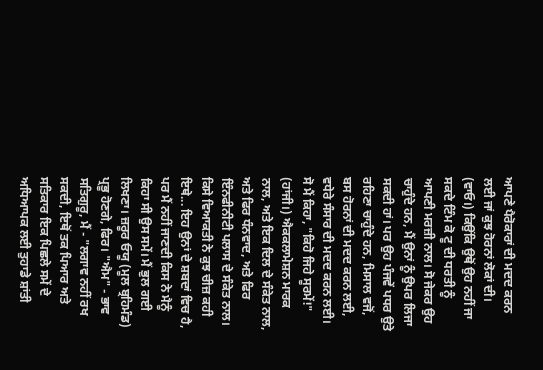ਆਪਣੇ ਪੈਰੋਕਾਰਾਂ ਦੀ ਮਦਦ ਕਰਨ ਲਈ ਜਾਂ ਕੁਝ ਹੋਰਨਾਂ ਲੋਕਾਂ ਦੀ। (ਵਾਓ।) ਕਿਉਂਕਿ ਉਥੋਂ ਉਹ ਨਹੀਂ ਜਾ ਸਕਦੇ ਟਿੰਮ ਕੋ ਟੂ ਦੀ ਧਰਤੀ ਨੂੰ ਆਪਣੀ ਮਰਜ਼ੀ ਨਾਲ। ਸੋ ਜੇਕਰ ਉਹ ਚਾਹੁੰਦੇ ਹਨ, ਮੈਂ ਉਨਾਂ ਨੂੰ ਉਪਰ ਲਿਜਾ ਸਕਦੀ ਹਾਂ। ਪਰ ਉਹ ਪੰਜਵੇਂ ਪਧਰ ਉਤੇ ਰਹਿਣਾ ਚਾਹੁੰਦੇ ਹਨ, ਮਿਸਾਲ ਵਜੋਂ, ਬਸ ਹੋਰਨਾਂ ਦੀ ਮਦਦ ਕਰਨ ਲਈ, ਵਧੇਰੇ ਸੰਸਾਰ ਦੀ ਮਦਦ ਕਰਨ ਲਈ। ਸੋ ਮੈਂ ਕਿਹਾ, "ਕਿਹੋ ਜਿਹੇ ਸੂਰਮੇਂ!" (ਹਾਂਜੀ।) ਐਕਕਲਾਮੇਸ਼ਨ ਮਾਰਕ ਨਾਲ, ਅਤੇ ਇਕ ਦਿਲ ਦੇ ਸੰਕੇਤ ਨਾਲ, ਅਤੇ ਫਿਰ ਧੰਨਵਾਦ, ਅਤੇ ਫਿਰ ਇੰਨਫੀਨੀਟੀ ਪਲਾਸ ਦੇ ਸੰਕੇਤ ਨਾਲ। ਕਿਸੇ ਵਿਆਕਤੀ ਨੇ ਕੁਝ ਚੀਜ਼ ਕਹੀ ਇਥੇ... ਇਹ ਉਨਾਂ ਦੇ ਸ਼ਬਦਾਂ ਵਿਚ ਹੈ, ਪਰ ਮੈਂ ਨਹੀਂ ਜਾਣਦੀ ਕਿਸ ਨੇ ਮੈਨੂੰ ਕਿਹਾ ਸੀ ਉਸ ਸਮੇਂ। ਮੈਂ ਭੁਲ ਗਈ ਲਿਖਣਾ। ਜ਼ਰੂਰ ਓਯੂ (ਮੂਲ ਬ੍ਰਹਿਮੰਡ) ਪ੍ਰਭੂ ਹੋਣਗੇ, ਫਿਰ। "ਐਮ" - ਭਾਵ ਸਤਿਗੁਰੂ, ਮੈਂ - "ਲਗਾਵ ਨਹੀਂ ਰਖ ਸਕਦੀ, ਇਥੋਂ ਤਕ ਪਿਆਰ ਅਤੇ ਸਤਿਕਾਰ ਇਕ ਪਿਛਲੇ ਸਮੇਂ ਦੇ ਅਧਿਆਪਕ ਲਈ ਤੁਹਾਡੇ ਸ਼ਾਂਤੀ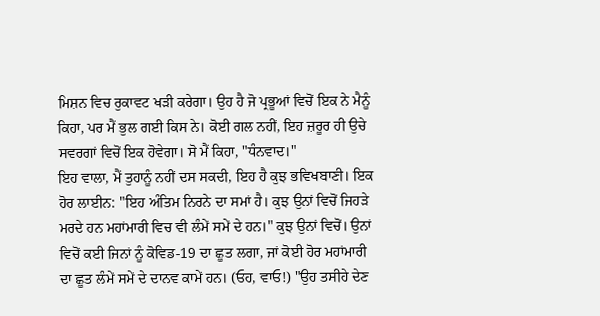ਮਿਸ਼ਨ ਵਿਚ ਰੁਕਾਵਟ ਖੜੀ ਕਰੇਗਾ। ਉਹ ਹੈ ਜੋ ਪ੍ਰਭੂਆਂ ਵਿਚੋਂ ਇਕ ਨੇ ਮੈਨੂੰ ਕਿਹਾ, ਪਰ ਮੈਂ ਭੁਲ ਗਈ ਕਿਸ ਨੇ। ਕੋਈ ਗਲ ਨਹੀਂ, ਇਹ ਜ਼ਰੂਰ ਹੀ ਉਚੇ ਸਵਰਗਾਂ ਵਿਚੋਂ ਇਕ ਹੋਵੇਗਾ। ਸੋ ਮੈਂ ਕਿਹਾ, "ਧੰਨਵਾਦ।"
ਇਹ ਵਾਲਾ, ਮੈਂ ਤੁਹਾਨੂੰ ਨਹੀਂ ਦਸ ਸਕਦੀ, ਇਹ ਹੈ ਕੁਝ ਭਵਿਖਬਾਣੀ। ਇਕ ਹੋਰ ਲਾਈਨ: "ਇਹ ਅੰਤਿਮ ਨਿਰਨੇ ਦਾ ਸਮਾਂ ਹੈ। ਕੁਝ ਉਨਾਂ ਵਿਚੋਂ ਜਿਹੜੇ ਮਰਦੇ ਹਨ ਮਹਾਂਮਾਰੀ ਵਿਚ ਵੀ ਲੰਮੇਂ ਸਮੇਂ ਦੇ ਹਨ।" ਕੁਝ ਉਨਾਂ ਵਿਚੋਂ। ਉਨਾਂ ਵਿਚੋਂ ਕਈ ਜਿਨਾਂ ਨੂੰ ਕੋਵਿਡ-19 ਦਾ ਛੂਤ ਲਗਾ, ਜਾਂ ਕੋਈ ਹੋਰ ਮਹਾਂਮਾਰੀ ਦਾ ਛੂਤ ਲੰਮੇਂ ਸਮੇਂ ਦੇ ਦਾਨਵ ਕਾਮੇਂ ਹਨ। (ਓਹ, ਵਾਓ!) "ਉਹ ਤਸੀਹੇ ਦੇਣ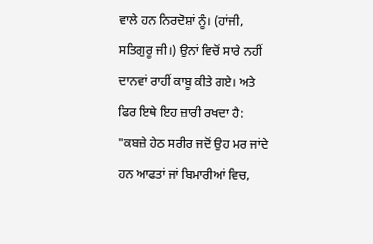ਵਾਲੇ ਹਨ ਨਿਰਦੋਸ਼ਾਂ ਨੂੰ। (ਹਾਂਜੀ, ਸਤਿਗੁਰੂ ਜੀ।) ਉਨਾਂ ਵਿਚੋਂ ਸਾਰੇ ਨਹੀਂ ਦਾਨਵਾਂ ਰਾਹੀਂ ਕਾਬੂ ਕੀਤੇ ਗਏ। ਅਤੇ ਫਿਰ ਇਥੇ ਇਹ ਜ਼ਾਰੀ ਰਖਦਾ ਹੈ: "ਕਬਜ਼ੇ ਹੇਠ ਸਰੀਰ ਜਦੋਂ ਉਹ ਮਰ ਜਾਂਦੇ ਹਨ ਆਫਤਾਂ ਜਾਂ ਬਿਮਾਰੀਆਂ ਵਿਚ,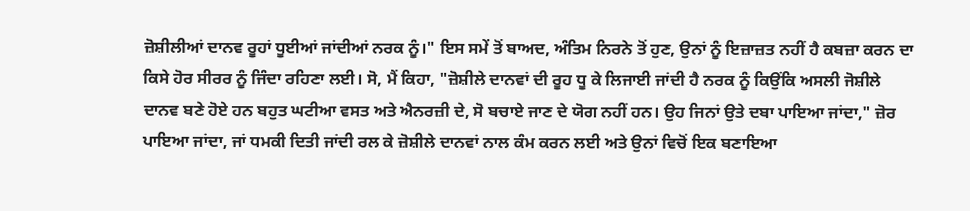ਜ਼ੋਸ਼ੀਲੀਆਂ ਦਾਨਵ ਰੂਹਾਂ ਧੂਈਆਂ ਜਾਂਦੀਆਂ ਨਰਕ ਨੂੰ।" ਇਸ ਸਮੇਂ ਤੋਂ ਬਾਅਦ, ਅੰਤਿਮ ਨਿਰਨੇ ਤੋਂ ਹੁਣ, ਉਨਾਂ ਨੂੰ ਇਜ਼ਾਜ਼ਤ ਨਹੀਂ ਹੈ ਕਬਜ਼ਾ ਕਰਨ ਦਾ ਕਿਸੇ ਹੋਰ ਸੀਰਰ ਨੂੰ ਜਿੰਦਾ ਰਹਿਣਾ ਲਈ। ਸੋ, ਮੈਂ ਕਿਹਾ, "ਜ਼ੋਸ਼ੀਲੇ ਦਾਨਵਾਂ ਦੀ ਰੂਹ ਧੂ ਕੇ ਲਿਜਾਈ ਜਾਂਦੀ ਹੈ ਨਰਕ ਨੂੰ ਕਿਉਂਕਿ ਅਸਲੀ ਜੋਸ਼ੀਲੇ ਦਾਨਵ ਬਣੇ ਹੋਏ ਹਨ ਬਹੁਤ ਘਟੀਆ ਵਸਤ ਅਤੇ ਐਨਰਜ਼ੀ ਦੇ, ਸੋ ਬਚਾਏ ਜਾਣ ਦੇ ਯੋਗ ਨਹੀਂ ਹਨ। ਉਹ ਜਿਨਾਂ ਉਤੇ ਦਬਾ ਪਾਇਆ ਜਾਂਦਾ," ਜ਼ੋਰ ਪਾਇਆ ਜਾਂਦਾ, ਜਾਂ ਧਮਕੀ ਦਿਤੀ ਜਾਂਦੀ ਰਲ ਕੇ ਜ਼ੋਸ਼ੀਲੇ ਦਾਨਵਾਂ ਨਾਲ ਕੰਮ ਕਰਨ ਲਈ ਅਤੇ ਉਨਾਂ ਵਿਚੋਂ ਇਕ ਬਣਾਇਆ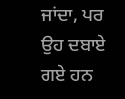ਜਾਂਦਾ, ਪਰ ਉਹ ਦਬਾਏ ਗਏ ਹਨ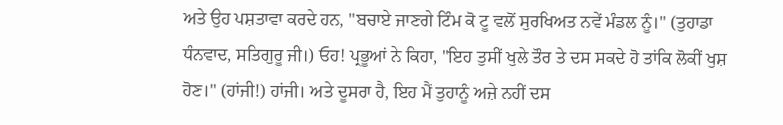ਅਤੇ ਉਹ ਪਸ਼ਤਾਵਾ ਕਰਦੇ ਹਨ, "ਬਚਾਏ ਜਾਣਗੇ ਟਿੰਮ ਕੋ ਟੂ ਵਲੋਂ ਸੁਰਖਿਅਤ ਨਵੇਂ ਮੰਡਲ ਨੂੰ।" (ਤੁਹਾਡਾ ਧੰਨਵਾਦ, ਸਤਿਗੁਰੂ ਜੀ।) ਓਹ! ਪ੍ਰਭੂਆਂ ਨੇ ਕਿਹਾ, "ਇਹ ਤੁਸੀਂ ਖੁਲੇ ਤੌਰ ਤੇ ਦਸ ਸਕਦੇ ਹੋ ਤਾਂਕਿ ਲੋਕੀਂ ਖੁਸ਼ ਹੋਣ।" (ਹਾਂਜੀ!) ਹਾਂਜੀ। ਅਤੇ ਦੂਸਰਾ ਹੈ, ਇਹ ਮੈਂ ਤੁਹਾਨੂੰ ਅਜ਼ੇ ਨਹੀਂ ਦਸ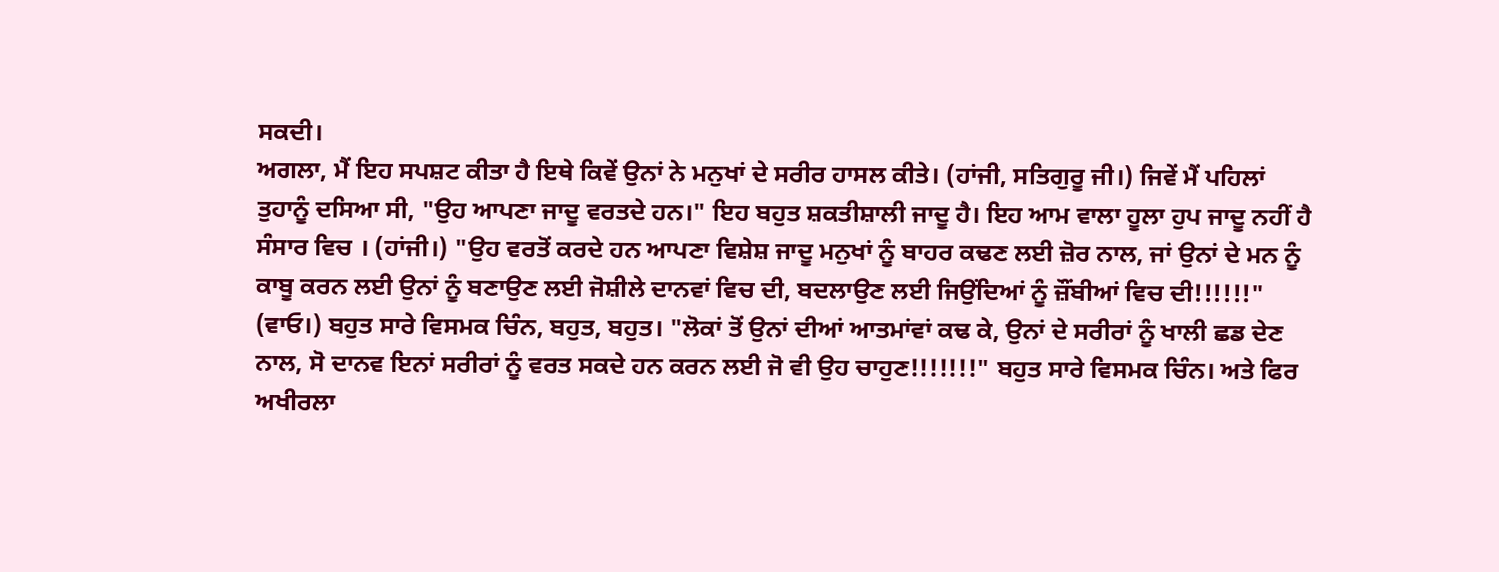ਸਕਦੀ।
ਅਗਲਾ, ਮੈਂ ਇਹ ਸਪਸ਼ਟ ਕੀਤਾ ਹੈ ਇਥੇ ਕਿਵੇਂ ਉਨਾਂ ਨੇ ਮਨੁਖਾਂ ਦੇ ਸਰੀਰ ਹਾਸਲ ਕੀਤੇ। (ਹਾਂਜੀ, ਸਤਿਗੁਰੂ ਜੀ।) ਜਿਵੇਂ ਮੈਂ ਪਹਿਲਾਂ ਤੁਹਾਨੂੰ ਦਸਿਆ ਸੀ, "ਉਹ ਆਪਣਾ ਜਾਦੂ ਵਰਤਦੇ ਹਨ।" ਇਹ ਬਹੁਤ ਸ਼ਕਤੀਸ਼ਾਲੀ ਜਾਦੂ ਹੈ। ਇਹ ਆਮ ਵਾਲਾ ਹੂਲਾ ਹੁਪ ਜਾਦੂ ਨਹੀਂ ਹੈ ਸੰਸਾਰ ਵਿਚ । (ਹਾਂਜੀ।) "ਉਹ ਵਰਤੋਂ ਕਰਦੇ ਹਨ ਆਪਣਾ ਵਿਸ਼ੇਸ਼ ਜਾਦੂ ਮਨੁਖਾਂ ਨੂੰ ਬਾਹਰ ਕਢਣ ਲਈ ਜ਼ੋਰ ਨਾਲ, ਜਾਂ ਉਨਾਂ ਦੇ ਮਨ ਨੂੰ ਕਾਬੂ ਕਰਨ ਲਈ ਉਨਾਂ ਨੂੰ ਬਣਾਉਣ ਲਈ ਜੋਸ਼ੀਲੇ ਦਾਨਵਾਂ ਵਿਚ ਦੀ, ਬਦਲਾਉਣ ਲਈ ਜਿਉਂਦਿਆਂ ਨੂੰ ਜ਼ੌਂਬੀਆਂ ਵਿਚ ਦੀ!!!!!!" (ਵਾਓ।) ਬਹੁਤ ਸਾਰੇ ਵਿਸਮਕ ਚਿੰਨ, ਬਹੁਤ, ਬਹੁਤ। "ਲੋਕਾਂ ਤੋਂ ਉਨਾਂ ਦੀਆਂ ਆਤਮਾਂਵਾਂ ਕਢ ਕੇ, ਉਨਾਂ ਦੇ ਸਰੀਰਾਂ ਨੂੰ ਖਾਲੀ ਛਡ ਦੇਣ ਨਾਲ, ਸੋ ਦਾਨਵ ਇਨਾਂ ਸਰੀਰਾਂ ਨੂੰ ਵਰਤ ਸਕਦੇ ਹਨ ਕਰਨ ਲਈ ਜੋ ਵੀ ਉਹ ਚਾਹੁਣ!!!!!!!" ਬਹੁਤ ਸਾਰੇ ਵਿਸਮਕ ਚਿੰਨ। ਅਤੇ ਫਿਰ ਅਖੀਰਲਾ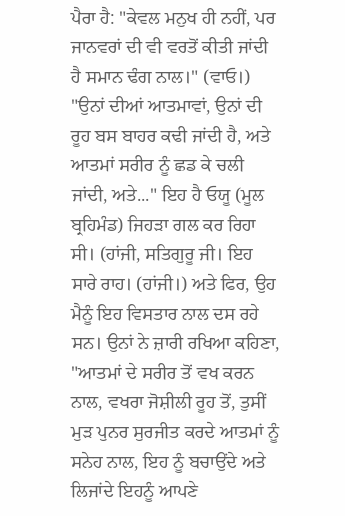ਪੈਰਾ ਹੈ: "ਕੇਵਲ ਮਨੁਖ ਹੀ ਨਹੀਂ, ਪਰ ਜਾਨਵਰਾਂ ਦੀ ਵੀ ਵਰਤੋਂ ਕੀਤੀ ਜਾਂਦੀ ਹੈ ਸਮਾਨ ਢੰਗ ਨਾਲ।" (ਵਾਓ।) "ਉਨਾਂ ਦੀਆਂ ਆਤਮਾਵਾਂ, ਉਨਾਂ ਦੀ ਰੂਹ ਬਸ ਬਾਹਰ ਕਢੀ ਜਾਂਦੀ ਹੈ, ਅਤੇ ਆਤਮਾਂ ਸਰੀਰ ਨੂੰ ਛਡ ਕੇ ਚਲੀ ਜਾਂਦੀ, ਅਤੇ..." ਇਹ ਹੈ ਓਯੂ (ਮੂਲ ਬ੍ਰਹਿਮੰਡ) ਜਿਹੜਾ ਗਲ ਕਰ ਰਿਹਾ ਸੀ। (ਹਾਂਜੀ, ਸਤਿਗੁਰੂ ਜੀ। ਇਹ ਸਾਰੇ ਰਾਹ। (ਹਾਂਜੀ।) ਅਤੇ ਫਿਰ, ਉਹ ਮੈਨੂੰ ਇਹ ਵਿਸਤਾਰ ਨਾਲ ਦਸ ਰਹੇ ਸਨ। ਉਨਾਂ ਨੇ ਜ਼ਾਰੀ ਰਖਿਆ ਕਹਿਣਾ, "ਆਤਮਾਂ ਦੇ ਸਰੀਰ ਤੋਂ ਵਖ ਕਰਨ ਨਾਲ, ਵਖਰਾ ਜੋਸ਼ੀਲੀ ਰੂਹ ਤੋਂ, ਤੁਸੀਂ ਮੁੜ ਪੁਨਰ ਸੁਰਜੀਤ ਕਰਦੇ ਆਤਮਾਂ ਨੂੰ ਸਨੇਹ ਨਾਲ, ਇਹ ਨੂੰ ਬਚਾਉਂਦੇ ਅਤੇ ਲਿਜਾਂਦੇ ਇਹਨੂੰ ਆਪਣੇ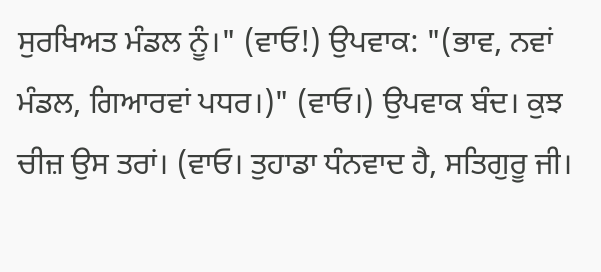ਸੁਰਖਿਅਤ ਮੰਡਲ ਨੂੰ।" (ਵਾਓ!) ਉਪਵਾਕ: "(ਭਾਵ, ਨਵਾਂ ਮੰਡਲ, ਗਿਆਰਵਾਂ ਪਧਰ।)" (ਵਾਓ।) ਉਪਵਾਕ ਬੰਦ। ਕੁਝ ਚੀਜ਼ ਉਸ ਤਰਾਂ। (ਵਾਓ। ਤੁਹਾਡਾ ਧੰਨਵਾਦ ਹੈ, ਸਤਿਗੁਰੂ ਜੀ।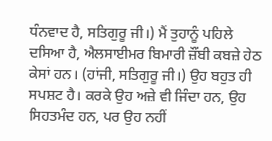ਧੰਨਵਾਦ ਹੈ, ਸਤਿਗੁਰੂ ਜੀ।) ਮੈਂ ਤੁਹਾਨੂੰ ਪਹਿਲੇ ਦਸਿਆ ਹੈ, ਐਲਸਾਈਮਰ ਬਿਮਾਰੀ ਜ਼ੌਂਬੀ ਕਬਜ਼ੇ ਹੇਠ ਕੇਸਾਂ ਹਨ। (ਹਾਂਜੀ, ਸਤਿਗੁਰੂ ਜੀ।) ਉਹ ਬਹੁਤ ਹੀ ਸਪਸ਼ਟ ਹੈ। ਕਰਕੇ ਉਹ ਅਜ਼ੇ ਵੀ ਜਿੰਦਾ ਹਨ, ਉਹ ਸਿਹਤਮੰਦ ਹਨ, ਪਰ ਉਹ ਨਹੀਂ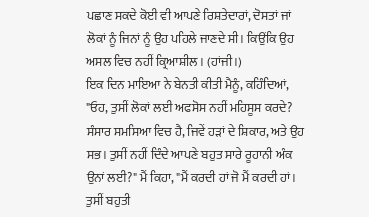ਪਛਾਣ ਸਕਦੇ ਕੋਈ ਵੀ ਆਪਣੇ ਰਿਸ਼ਤੇਦਾਰਾਂ, ਦੋਸਤਾਂ ਜਾਂ ਲੋਕਾਂ ਨੂੰ ਜਿਨਾਂ ਨੂੰ ਉਹ ਪਹਿਲੇ ਜਾਣਦੇ ਸੀ। ਕਿਉਂਕਿ ਉਹ ਅਸਲ ਵਿਚ ਨਹੀਂ ਕ੍ਰਿਆਸ਼ੀਲ। (ਹਾਂਜੀ।)
ਇਕ ਦਿਨ ਮਾਇਆ ਨੇ ਬੇਨਤੀ ਕੀਤੀ ਮੈਨੂੰ, ਕਹਿੰਦਿਆਂ, "ਓਹ, ਤੁਸੀਂ ਲੋਕਾਂ ਲਈ ਅਫਸੋਸ ਨਹੀਂ ਮਹਿਸੂਸ ਕਰਦੇ? ਸੰਸਾਰ ਸਮਸਿਆ ਵਿਚ ਹੈ, ਜਿਵੇਂ ਹੜਾਂ ਦੇ ਸ਼ਿਕਾਰ, ਅਤੇ ਉਹ ਸਭ। ਤੁਸੀਂ ਨਹੀਂ ਦਿੰਦੇ ਆਪਣੇ ਬਹੁਤ ਸਾਰੇ ਰੂਹਾਨੀ ਅੰਕ ਉਨਾਂ ਲਈ?" ਮੈਂ ਕਿਹਾ, "ਮੈਂ ਕਰਦੀ ਹਾਂ ਜੋ ਮੈਂ ਕਰਦੀ ਹਾਂ। ਤੁਸੀਂ ਬਹੁਤੀ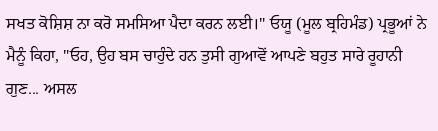ਸਖਤ ਕੋਸ਼ਿਸ਼ ਨਾ ਕਰੋ ਸਮਸਿਆ ਪੈਦਾ ਕਰਨ ਲਈ।" ਓਯੂ (ਮੂਲ ਬ੍ਰਹਿਮੰਡ) ਪ੍ਰਭੂਆਂ ਨੇ ਮੈਨੂੰ ਕਿਹਾ, "ਓਹ, ਉਹ ਬਸ ਚਾਹੁੰਦੇ ਹਨ ਤੁਸੀ ਗੁਆਵੋਂ ਆਪਣੇ ਬਹੁਤ ਸਾਰੇ ਰੂਹਾਨੀ ਗੁਣ... ਅਸਲ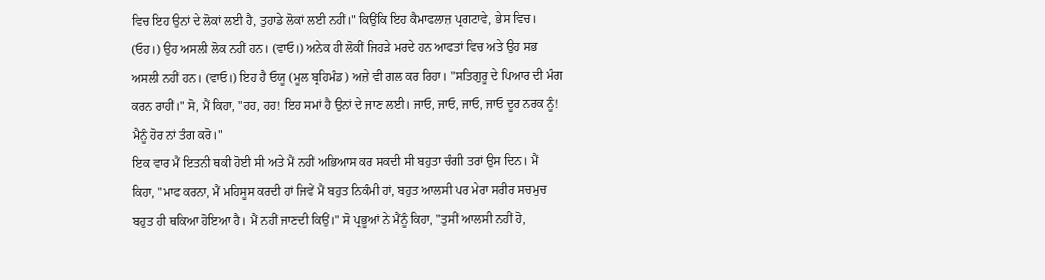ਵਿਚ ਇਹ ਉਨਾਂ ਦੇ ਲੋਕਾਂ ਲਈ ਹੈ, ਤੁਹਾਡੇ ਲੋਕਾਂ ਲਈ ਨਹੀਂ।" ਕਿਉਂਕਿ ਇਹ ਕੈਮਾਫਲਾਜ਼ ਪ੍ਰਗਟਾਵੇ, ਭੇਸ ਵਿਚ। (ਓਹ।) ਉਹ ਅਸਲੀ ਲੋਕ ਨਹੀਂ ਹਨ। (ਵਾਓ।) ਅਨੇਕ ਹੀ ਲੋਕੀਂ ਜਿਹੜੇ ਮਰਦੇ ਹਨ ਆਫਤਾਂ ਵਿਚ ਅਤੇ ਉਹ ਸਭ ਅਸਲੀ ਨਹੀਂ ਹਨ। (ਵਾਓ।) ਇਹ ਹੈ ਓਯੂ (ਮੂਲ ਬ੍ਰਹਿਮੰਡ) ਅਜ਼ੇ ਵੀ ਗਲ ਕਰ ਰਿਹਾ। "ਸਤਿਗੁਰੂ ਦੇ ਪਿਆਰ ਦੀ ਮੰਗ ਕਰਨ ਰਾਹੀਂ।" ਸੋ, ਮੈਂ ਕਿਹਾ, "ਹਹ, ਹਹ! ਇਹ ਸਮਾਂ ਹੈ ਉਨਾਂ ਦੇ ਜਾਣ ਲਈ। ਜਾਓ, ਜਾਓ, ਜਾਓ, ਜਾਓ ਦੂਰ ਨਰਕ ਨੂੰ! ਮੈਨੂੰ ਹੋਰ ਨਾਂ ਤੰਗ ਕਰੋ।"
ਇਕ ਵਾਰ ਮੈਂ ਇਤਨੀ ਥਕੀ ਹੋਈ ਸੀ ਅਤੇ ਮੈਂ ਨਹੀਂ ਅਭਿਆਸ ਕਰ ਸਕਦੀ ਸੀ ਬਹੁਤਾ ਚੰਗੀ ਤਰਾਂ ਉਸ ਦਿਨ। ਮੈਂ ਕਿਹਾ, "ਮਾਫ ਕਰਨਾ, ਮੈਂ ਮਹਿਸੂਸ ਕਰਦੀ ਹਾਂ ਜਿਵੇਂ ਮੈਂ ਬਹੁਤ ਨਿਕੰਮੀ ਹਾਂ, ਬਹੁਤ ਆਲਸੀ ਪਰ ਮੇਰਾ ਸਰੀਰ ਸਚਮੁਚ ਬਹੁਤ ਹੀ ਥਕਿਆ ਹੋਇਆ ਹੈ। ਮੈਂ ਨਹੀਂ ਜਾਣਦੀ ਕਿਉਂ।" ਸੋ ਪ੍ਰਭੂਆਂ ਨੇ ਮੈਂਨੂੰ ਕਿਹਾ, "ਤੁਸੀਂ ਆਲਸੀ ਨਹੀਂ ਹੋ,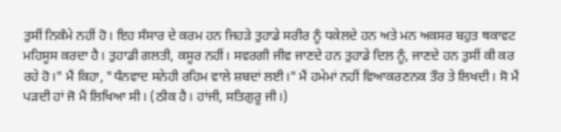ਤੁਸੀਂ ਨਿਕੰਮੇ ਨਹੀਂ ਹੋ। ਇਹ ਸੰਸਾਰ ਦੇ ਕਰਮ ਹਨ ਜਿਹੜੇ ਤੁਹਾਡੇ ਸਰੀਰ ਨੂੰ ਧਕੇਲਦੇ ਹਨ ਅਤੇ ਮਨ ਅਕਸਰ ਬਹੁਤ ਥਕਾਵਟ ਮਹਿਸੂਸ ਕਰਦਾ ਹੈ। ਤੁਹਾਡੀ ਗਲਤੀ, ਕਸੂਰ ਨਹੀਂ। ਸਵਰਗੀ ਜੀਵ ਜਾਣਦੇ ਹਨ ਤੁਹਾਡੇ ਦਿਲ ਨੂੰ, ਜਾਣਦੇ ਹਨ ਤੁਸੀਂ ਕੀ ਕਰ ਰਹੇ ਹੋ।" ਮੈਂ ਕਿਹਾ, "ਧੰਨਵਾਦ ਸਨੇਹੀ ਰਹਿਮ ਵਾਲੇ ਸ਼ਬਦਾਂ ਲਈ।" ਮੈਂ ਹਮੇਮਾਂ ਨਹੀਂ ਵਿਆਕਰਣਨਕ ਤੌਰ ਤੇ ਲਿਖਦੀ। ਸੋ ਮੈਂ ਪੜਦੀ ਹਾਂ ਜੋ ਮੈਂ ਲਿਖਿਆ ਸੀ। (ਠੀਕ ਹੈ। ਹਾਂਜੀ, ਸਤਿਗੁਰੂ ਜੀ।)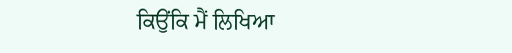ਕਿਉਂਕਿ ਮੈਂ ਲਿਖਿਆ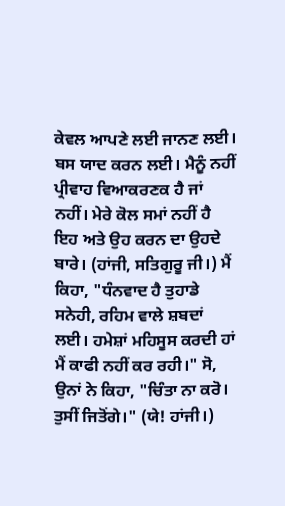ਕੇਵਲ ਆਪਣੇ ਲਈ ਜਾਨਣ ਲਈ। ਬਸ ਯਾਦ ਕਰਨ ਲਈ। ਮੈਨੂੰ ਨਹੀਂ ਪ੍ਰੀਵਾਹ ਵਿਆਕਰਣਕ ਹੈ ਜਾਂ ਨਹੀਂ। ਮੇਰੇ ਕੋਲ ਸਮਾਂ ਨਹੀਂ ਹੈ ਇਹ ਅਤੇ ਉਹ ਕਰਨ ਦਾ ਉਹਦੇ ਬਾਰੇ। (ਹਾਂਜੀ, ਸਤਿਗੁਰੂ ਜੀ।) ਮੈਂ ਕਿਹਾ, "ਧੰਨਵਾਦ ਹੈ ਤੁਹਾਡੇ ਸਨੇਹੀ, ਰਹਿਮ ਵਾਲੇ ਸ਼ਬਦਾਂ ਲਈ। ਹਮੇਸ਼ਾਂ ਮਹਿਸੂਸ ਕਰਦੀ ਹਾਂ ਮੈਂ ਕਾਫੀ ਨਹੀਂ ਕਰ ਰਹੀ।" ਸੋ, ਉਨਾਂ ਨੇ ਕਿਹਾ, "ਚਿੰਤਾ ਨਾ ਕਰੋ। ਤੁਸੀਂ ਜਿਤੋਂਗੇ।" (ਯੇ! ਹਾਂਜੀ।)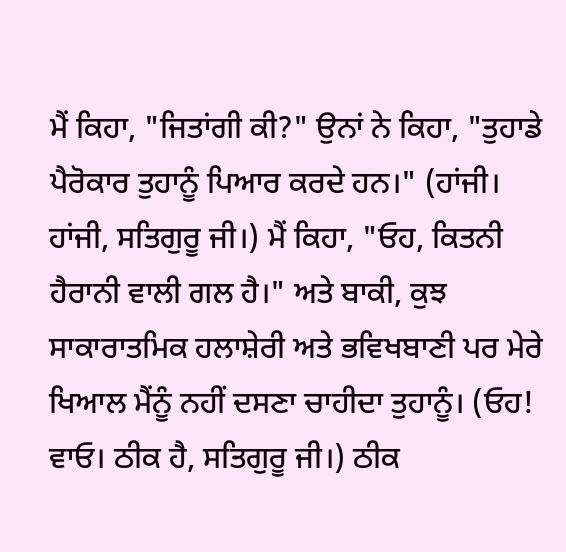ਮੈਂ ਕਿਹਾ, "ਜਿਤਾਂਗੀ ਕੀ?" ਉਨਾਂ ਨੇ ਕਿਹਾ, "ਤੁਹਾਡੇ ਪੈਰੋਕਾਰ ਤੁਹਾਨੂੰ ਪਿਆਰ ਕਰਦੇ ਹਨ।" (ਹਾਂਜੀ। ਹਾਂਜੀ, ਸਤਿਗੁਰੂ ਜੀ।) ਮੈਂ ਕਿਹਾ, "ਓਹ, ਕਿਤਨੀ ਹੈਰਾਨੀ ਵਾਲੀ ਗਲ ਹੈ।" ਅਤੇ ਬਾਕੀ, ਕੁਝ ਸਾਕਾਰਾਤਮਿਕ ਹਲਾਸ਼ੇਰੀ ਅਤੇ ਭਵਿਖਬਾਣੀ ਪਰ ਮੇਰੇ ਖਿਆਲ ਮੈਂਨੂੰ ਨਹੀਂ ਦਸਣਾ ਚਾਹੀਦਾ ਤੁਹਾਨੂੰ। (ਓਹ! ਵਾਓ। ਠੀਕ ਹੈ, ਸਤਿਗੁਰੂ ਜੀ।) ਠੀਕ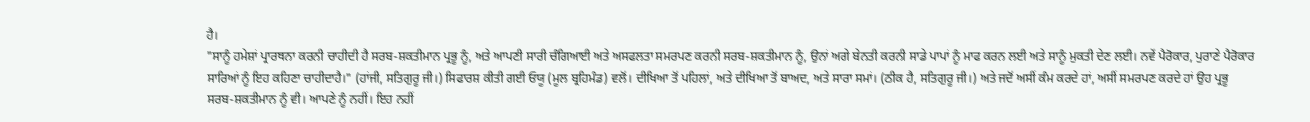ਹੈ।
"ਸਾਨੂੰ ਹਮੇਸ਼ਾਂ ਪ੍ਰਾਰਥਨਾ ਕਰਨੀ ਚਾਹੀਦੀ ਹੈ ਸਰਬ-ਸ਼ਕਤੀਮਾਨ ਪ੍ਰਭੂ ਨੂੰ, ਅਤੇ ਆਪਣੀ ਸਾਰੀ ਚੰਗਿਆਈ ਅਤੇ ਅਸਫਲਤਾ ਸਮਰਪਣ ਕਰਨੀ ਸਰਬ-ਸ਼ਕਤੀਮਾਨ ਨੂੰ, ਉਨਾਂ ਅਗੇ ਬੇਨਤੀ ਕਰਨੀ ਸਾਡੇ ਪਾਪਾਂ ਨੂੰ ਮਾਫ ਕਰਨ ਲਈ ਅਤੇ ਸਾਨੂੰ ਮੁਕਤੀ ਦੇਣ ਲਈ। ਨਵੇਂ ਪੈਰੋਕਾਰ, ਪੁਰਾਣੇ ਪੈਰੋਕਾਰ ਸਾਰਿਆਂ ਨੂੰ ਇਹ ਕਹਿਣਾ ਚਾਹੀਦਾਹੈ।" (ਹਾਂਜੀ, ਸਤਿਗੁਰੂ ਜੀ।) ਸਿਫਾਰਸ਼ ਕੀਤੀ ਗਈ ਓਯੂ (ਮੂਲ ਬ੍ਰਹਿਮੰਡ) ਵਲੋਂ। ਦੀਖਿਆ ਤੋਂ ਪਹਿਲਾਂ, ਅਤੇ ਦੀਖਿਆ ਤੋਂ ਬਾਅਦ, ਅਤੇ ਸਾਰਾ ਸਮਾਂ। (ਠੀਕ ਹੈ, ਸਤਿਗੁਰੂ ਜੀ।) ਅਤੇ ਜਦੋਂ ਅਸੀਂ ਕੰਮ ਕਰਦੇ ਹਾਂ, ਅਸੀਂ ਸਮਰਪਣ ਕਰਦੇ ਹਾਂ ਉਹ ਪ੍ਰਭੂ ਸਰਬ-ਸ਼ਕਤੀਮਾਨ ਨੂੰ ਵੀ। ਆਪਣੇ ਨੂੰ ਨਹੀਂ। ਇਹ ਨਹੀਂ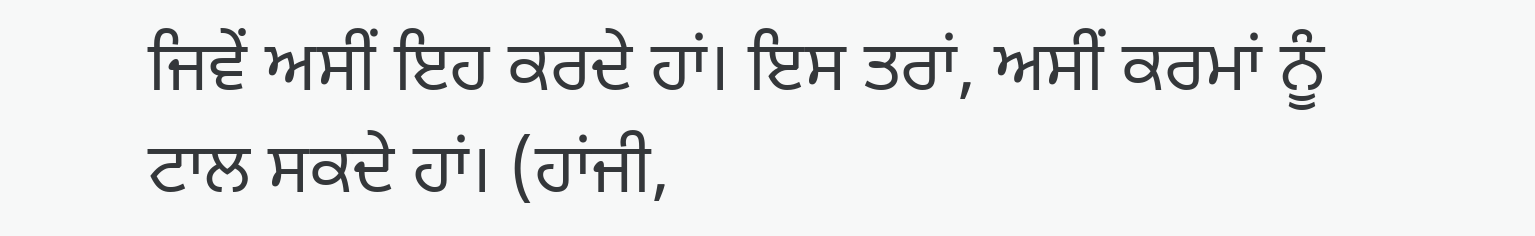ਜਿਵੇਂ ਅਸੀਂ ਇਹ ਕਰਦੇ ਹਾਂ। ਇਸ ਤਰਾਂ, ਅਸੀਂ ਕਰਮਾਂ ਨੂੰ ਟਾਲ ਸਕਦੇ ਹਾਂ। (ਹਾਂਜੀ,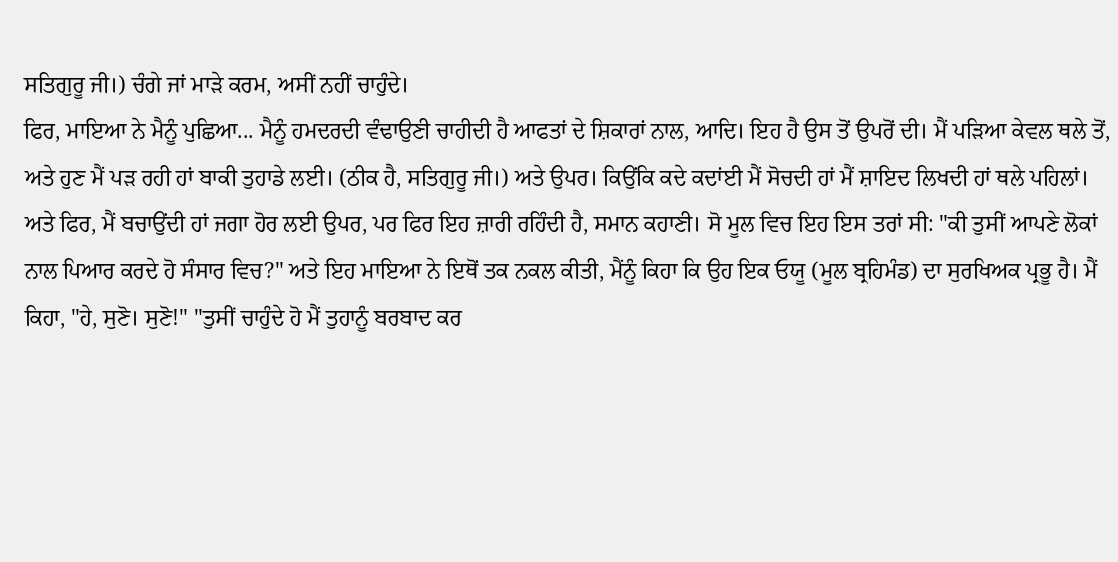ਸਤਿਗੁਰੂ ਜੀ।) ਚੰਗੇ ਜਾਂ ਮਾੜੇ ਕਰਮ, ਅਸੀਂ ਨਹੀਂ ਚਾਹੁੰਦੇ।
ਫਿਰ, ਮਾਇਆ ਨੇ ਮੈਨੂੰ ਪੁਛਿਆ... ਮੈਨੂੰ ਹਮਦਰਦੀ ਵੰਢਾਉਣੀ ਚਾਹੀਦੀ ਹੈ ਆਫਤਾਂ ਦੇ ਸ਼ਿਕਾਰਾਂ ਨਾਲ, ਆਦਿ। ਇਹ ਹੈ ਉਸ ਤੋਂ ਉਪਰੋਂ ਦੀ। ਮੈਂ ਪੜਿਆ ਕੇਵਲ ਥਲੇ ਤੋਂ, ਅਤੇ ਹੁਣ ਮੈਂ ਪੜ ਰਹੀ ਹਾਂ ਬਾਕੀ ਤੁਹਾਡੇ ਲਈ। (ਠੀਕ ਹੈ, ਸਤਿਗੁਰੂ ਜੀ।) ਅਤੇ ਉਪਰ। ਕਿਉਂਕਿ ਕਦੇ ਕਦਾਂਈ ਮੈਂ ਸੋਚਦੀ ਹਾਂ ਮੈਂ ਸ਼ਾਇਦ ਲਿਖਦੀ ਹਾਂ ਥਲੇ ਪਹਿਲਾਂ। ਅਤੇ ਫਿਰ, ਮੈਂ ਬਚਾਉਂਦੀ ਹਾਂ ਜਗਾ ਹੋਰ ਲਈ ਉਪਰ, ਪਰ ਫਿਰ ਇਹ ਜ਼ਾਰੀ ਰਹਿੰਦੀ ਹੈ, ਸਮਾਨ ਕਹਾਣੀ। ਸੋ ਮੂਲ ਵਿਚ ਇਹ ਇਸ ਤਰਾਂ ਸੀ: "ਕੀ ਤੁਸੀਂ ਆਪਣੇ ਲੋਕਾਂ ਨਾਲ ਪਿਆਰ ਕਰਦੇ ਹੋ ਸੰਸਾਰ ਵਿਚ?" ਅਤੇ ਇਹ ਮਾਇਆ ਨੇ ਇਥੋਂ ਤਕ ਨਕਲ ਕੀਤੀ, ਮੈਂਨੂੰ ਕਿਹਾ ਕਿ ਉਹ ਇਕ ਓਯੂ (ਮੂਲ ਬ੍ਰਹਿਮੰਡ) ਦਾ ਸੁਰਖਿਅਕ ਪ੍ਰਭੂ ਹੈ। ਮੈਂ ਕਿਹਾ, "ਹੇ, ਸੁਣੋ। ਸੁਣੋ!" "ਤੁਸੀਂ ਚਾਹੁੰਦੇ ਹੋ ਮੈਂ ਤੁਹਾਨੂੰ ਬਰਬਾਦ ਕਰ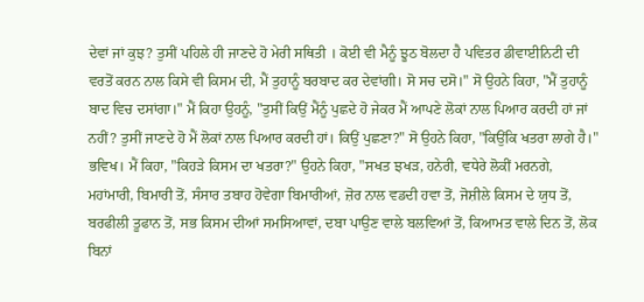ਦੇਵਾਂ ਜਾਂ ਕੁਝ? ਤੁਸੀਂ ਪਹਿਲੇ ਹੀ ਜਾਣਦੇ ਹੋ ਮੇਰੀ ਸਥਿਤੀ । ਕੋਈ ਵੀ ਮੈਨੂੰ ਝੂਠ ਬੋਲਦਾ ਹੈ ਪਵਿਤਰ ਡੀਵਾਈਨਿਟੀ ਦੀ ਵਰਤੋਂ ਕਰਨ ਨਾਲ ਕਿਸੇ ਵੀ ਕਿਸਮ ਦੀ, ਮੈਂ ਤੁਹਾਨੂੰ ਬਰਬਾਦ ਕਰ ਦੇਵਾਂਗੀ। ਸੋ ਸਚ ਦਸੋ।" ਸੋ ਉਹਨੇ ਕਿਹਾ, "ਮੈਂ ਤੁਹਾਨੂੰ ਬਾਦ ਵਿਚ ਦਸਾਂਗਾ।" ਮੈਂ ਕਿਹਾ ਉਹਨੂੰ, "ਤੁਸੀਂ ਕਿਉਂ ਮੈਂਨੂੰ ਪੁਛਦੇ ਹੋ ਜੇਕਰ ਮੈਂ ਆਪਣੇ ਲੋਕਾਂ ਨਾਲ ਪਿਆਰ ਕਰਦੀ ਹਾਂ ਜਾਂ ਨਹੀਂ? ਤੁਸੀਂ ਜਾਣਦੇ ਹੋ ਮੈਂ ਲੋਕਾਂ ਨਾਲ ਪਿਆਰ ਕਰਦੀ ਹਾਂ। ਕਿਉਂ ਪੁਛਣਾ?" ਸੋ ਉਹਨੇ ਕਿਹਾ, "ਕਿਉਂਕਿ ਖਤਰਾ ਲਾਗੇ ਹੈ।" ਭਵਿਖ। ਮੈਂ ਕਿਹਾ, "ਕਿਹੜੇ ਕਿਸਮ ਦਾ ਖਤਰਾ?" ਉਹਨੇ ਕਿਹਾ, "ਸਖਤ ਝਖੜ, ਹਨੇਰੀ, ਵਧੇਰੇ ਲੋਕੀਂ ਮਰਨਗੇ, ਮਹਾਂਮਾਰੀ, ਬਿਮਾਰੀ ਤੋਂ, ਸੰਸਾਰ ਤਬਾਹ ਹੋਵੇਗਾ ਬਿਮਾਰੀਆਂ, ਜ਼ੋਰ ਨਾਲ ਵਡਦੀ ਹਵਾ ਤੋਂ, ਜੋਸ਼ੀਲੇ ਕਿਸਮ ਦੇ ਯੁਧ ਤੋਂ, ਬਰਫੀਲੀ ਤੂਫਾਨ ਤੋਂ, ਸਭ ਕਿਸਮ ਦੀਆਂ ਸਮਸਿਆਵਾਂ, ਦਬਾ ਪਾਉਣ ਵਾਲੇ ਬਲਵਿਆਂ ਤੋਂ, ਕਿਆਮਤ ਵਾਲੇ ਦਿਨ ਤੋਂ, ਲੋਕ ਬਿਨਾਂ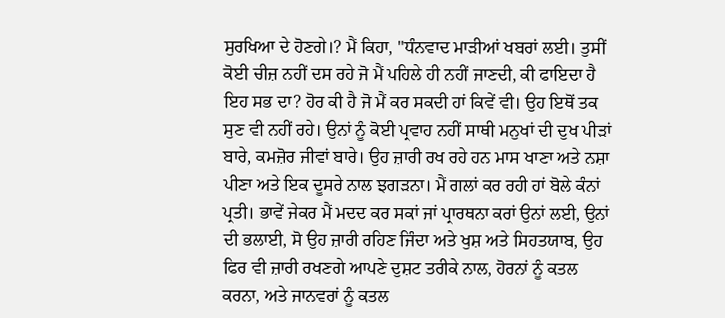ਸੁਰਖਿਆ ਦੇ ਹੋਣਗੇ।? ਮੈਂ ਕਿਹਾ, "ਧੰਨਵਾਦ ਮਾੜੀਆਂ ਖਬਰਾਂ ਲਈ। ਤੁਸੀਂ ਕੋਈ ਚੀਜ਼ ਨਹੀਂ ਦਸ ਰਹੇ ਜੋ ਮੈਂ ਪਹਿਲੇ ਹੀ ਨਹੀਂ ਜਾਣਦੀ, ਕੀ ਫਾਇਦਾ ਹੈ ਇਹ ਸਭ ਦਾ? ਹੋਰ ਕੀ ਹੈ ਜੋ ਮੈਂ ਕਰ ਸਕਦੀ ਹਾਂ ਕਿਵੇਂ ਵੀ। ਉਹ ਇਥੋਂ ਤਕ ਸੁਣ ਵੀ ਨਹੀਂ ਰਹੇ। ਉਨਾਂ ਨੂੰ ਕੋਈ ਪ੍ਰਵਾਹ ਨਹੀਂ ਸਾਥੀ ਮਨੁਖਾਂ ਦੀ ਦੁਖ ਪੀੜਾਂ ਬਾਰੇ, ਕਮਜ਼ੋਰ ਜੀਵਾਂ ਬਾਰੇ। ਉਹ ਜ਼ਾਰੀ ਰਖ ਰਹੇ ਹਨ ਮਾਸ ਖਾਣਾ ਅਤੇ ਨਸ਼ਾ ਪੀਣਾ ਅਤੇ ਇਕ ਦੂਸਰੇ ਨਾਲ ਝਗੜਨਾ। ਮੈਂ ਗਲਾਂ ਕਰ ਰਹੀ ਹਾਂ ਬੋਲੇ ਕੰਨਾਂ ਪ੍ਰਤੀ। ਭਾਵੇਂ ਜੇਕਰ ਮੈਂ ਮਦਦ ਕਰ ਸਕਾਂ ਜਾਂ ਪ੍ਰਾਰਥਨਾ ਕਰਾਂ ਉਨਾਂ ਲਈ, ਉਨਾਂ ਦੀ ਭਲਾਈ, ਸੋ ਉਹ ਜ਼ਾਰੀ ਰਹਿਣ ਜਿੰਦਾ ਅਤੇ ਖੁਸ਼ ਅਤੇ ਸਿਹਤਯਾਬ, ਉਹ ਫਿਰ ਵੀ ਜ਼ਾਰੀ ਰਖਣਗੇ ਆਪਣੇ ਦੁਸ਼ਟ ਤਰੀਕੇ ਨਾਲ, ਹੋਰਨਾਂ ਨੂੰ ਕਤਲ ਕਰਨਾ, ਅਤੇ ਜਾਨਵਰਾਂ ਨੂੰ ਕਤਲ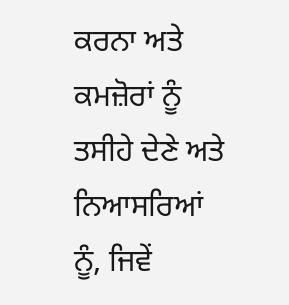ਕਰਨਾ ਅਤੇ ਕਮਜ਼ੋਰਾਂ ਨੂੰ ਤਸੀਹੇ ਦੇਣੇ ਅਤੇ ਨਿਆਸਰਿਆਂ ਨੂੰ, ਜਿਵੇਂ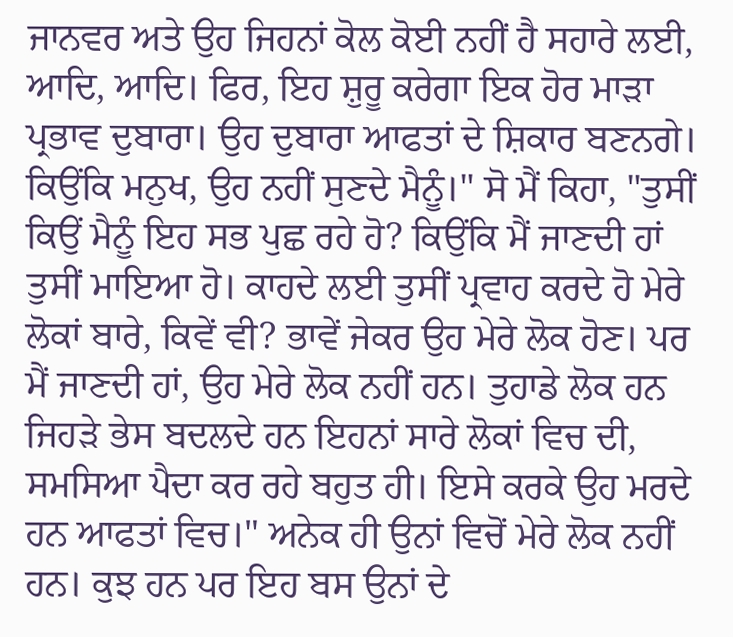ਜਾਨਵਰ ਅਤੇ ਉਹ ਜਿਹਨਾਂ ਕੋਲ ਕੋਈ ਨਹੀਂ ਹੈ ਸਹਾਰੇ ਲਈ, ਆਦਿ, ਆਦਿ। ਫਿਰ, ਇਹ ਸ਼ੁਰੂ ਕਰੇਗਾ ਇਕ ਹੋਰ ਮਾੜਾ ਪ੍ਰਭਾਵ ਦੁਬਾਰਾ। ਉਹ ਦੁਬਾਰਾ ਆਫਤਾਂ ਦੇ ਸ਼ਿਕਾਰ ਬਣਨਗੇ। ਕਿਉਂਕਿ ਮਨੁਖ, ਉਹ ਨਹੀਂ ਸੁਣਦੇ ਮੈਨੂੰ।" ਸੋ ਮੈਂ ਕਿਹਾ, "ਤੁਸੀਂ ਕਿਉਂ ਮੈਨੂੰ ਇਹ ਸਭ ਪੁਛ ਰਹੇ ਹੋ? ਕਿਉਂਕਿ ਮੈਂ ਜਾਣਦੀ ਹਾਂ ਤੁਸੀਂ ਮਾਇਆ ਹੋ। ਕਾਹਦੇ ਲਈ ਤੁਸੀਂ ਪ੍ਰਵਾਹ ਕਰਦੇ ਹੋ ਮੇਰੇ ਲੋਕਾਂ ਬਾਰੇ, ਕਿਵੇਂ ਵੀ? ਭਾਵੇਂ ਜੇਕਰ ਉਹ ਮੇਰੇ ਲੋਕ ਹੋਣ। ਪਰ ਮੈਂ ਜਾਣਦੀ ਹਾਂ, ਉਹ ਮੇਰੇ ਲੋਕ ਨਹੀਂ ਹਨ। ਤੁਹਾਡੇ ਲੋਕ ਹਨ ਜਿਹੜੇ ਭੇਸ ਬਦਲਦੇ ਹਨ ਇਹਨਾਂ ਸਾਰੇ ਲੋਕਾਂ ਵਿਚ ਦੀ, ਸਮਸਿਆ ਪੈਦਾ ਕਰ ਰਹੇ ਬਹੁਤ ਹੀ। ਇਸੇ ਕਰਕੇ ਉਹ ਮਰਦੇ ਹਨ ਆਫਤਾਂ ਵਿਚ।" ਅਨੇਕ ਹੀ ਉਨਾਂ ਵਿਚੋਂ ਮੇਰੇ ਲੋਕ ਨਹੀਂ ਹਨ। ਕੁਝ ਹਨ ਪਰ ਇਹ ਬਸ ਉਨਾਂ ਦੇ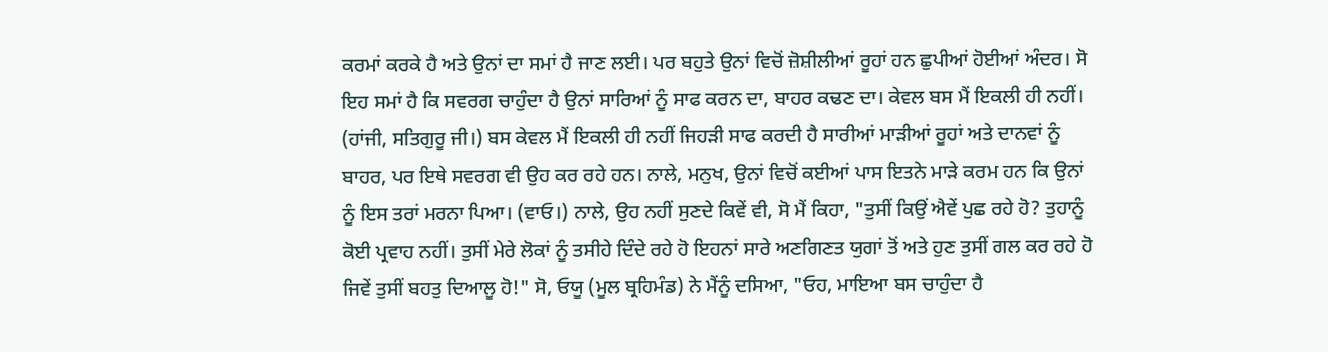ਕਰਮਾਂ ਕਰਕੇ ਹੈ ਅਤੇ ਉਨਾਂ ਦਾ ਸਮਾਂ ਹੈ ਜਾਣ ਲਈ। ਪਰ ਬਹੁਤੇ ਉਨਾਂ ਵਿਚੋਂ ਜ਼ੋਸ਼ੀਲੀਆਂ ਰੂਹਾਂ ਹਨ ਛੁਪੀਆਂ ਹੋਈਆਂ ਅੰਦਰ। ਸੋ ਇਹ ਸਮਾਂ ਹੈ ਕਿ ਸਵਰਗ ਚਾਹੁੰਦਾ ਹੈ ਉਨਾਂ ਸਾਰਿਆਂ ਨੂੰ ਸਾਫ ਕਰਨ ਦਾ, ਬਾਹਰ ਕਢਣ ਦਾ। ਕੇਵਲ ਬਸ ਮੈਂ ਇਕਲੀ ਹੀ ਨਹੀਂ। (ਹਾਂਜੀ, ਸਤਿਗੁਰੂ ਜੀ।) ਬਸ ਕੇਵਲ ਮੈਂ ਇਕਲੀ ਹੀ ਨਹੀਂ ਜਿਹੜੀ ਸਾਫ ਕਰਦੀ ਹੈ ਸਾਰੀਆਂ ਮਾੜੀਆਂ ਰੂਹਾਂ ਅਤੇ ਦਾਨਵਾਂ ਨੂੰ ਬਾਹਰ, ਪਰ ਇਥੇ ਸਵਰਗ ਵੀ ਉਹ ਕਰ ਰਹੇ ਹਨ। ਨਾਲੇ, ਮਨੁਖ, ਉਨਾਂ ਵਿਚੋਂ ਕਈਆਂ ਪਾਸ ਇਤਨੇ ਮਾੜੇ ਕਰਮ ਹਨ ਕਿ ਉਨਾਂ ਨੂੰ ਇਸ ਤਰਾਂ ਮਰਨਾ ਪਿਆ। (ਵਾਓ।) ਨਾਲੇ, ਉਹ ਨਹੀਂ ਸੁਣਦੇ ਕਿਵੇਂ ਵੀ, ਸੋ ਮੈਂ ਕਿਹਾ, "ਤੁਸੀਂ ਕਿਉਂ ਐਵੇਂ ਪੁਛ ਰਹੇ ਹੋ? ਤੁਹਾਨੂੰ ਕੋਈ ਪ੍ਰਵਾਹ ਨਹੀਂ। ਤੁਸੀਂ ਮੇਰੇ ਲੋਕਾਂ ਨੂੰ ਤਸੀਹੇ ਦਿੰਦੇ ਰਹੇ ਹੋ ਇਹਨਾਂ ਸਾਰੇ ਅਣਗਿਣਤ ਯੁਗਾਂ ਤੋਂ ਅਤੇ ਹੁਣ ਤੁਸੀਂ ਗਲ ਕਰ ਰਹੇ ਹੋ ਜਿਵੇਂ ਤੁਸੀਂ ਬਹਤੁ ਦਿਆਲੂ ਹੋ!" ਸੋ, ਓਯੂ (ਮੂਲ ਬ੍ਰਹਿਮੰਡ) ਨੇ ਮੈਂਨੂੰ ਦਸਿਆ, "ਓਹ, ਮਾਇਆ ਬਸ ਚਾਹੁੰਦਾ ਹੈ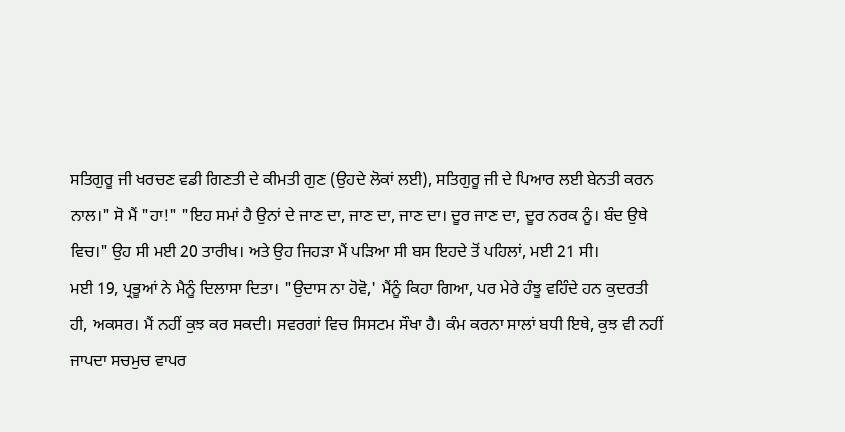ਸਤਿਗੁਰੂ ਜੀ ਖਰਚਣ ਵਡੀ ਗਿਣਤੀ ਦੇ ਕੀਮਤੀ ਗੁਣ (ਉਹਦੇ ਲੋਕਾਂ ਲਈ), ਸਤਿਗੁਰੂ ਜੀ ਦੇ ਪਿਆਰ ਲਈ ਬੇਨਤੀ ਕਰਨ ਨਾਲ।" ਸੋ ਮੈਂ "ਹਾ!" "ਇਹ ਸਮਾਂ ਹੈ ਉਨਾਂ ਦੇ ਜਾਣ ਦਾ, ਜਾਣ ਦਾ, ਜਾਣ ਦਾ। ਦੂਰ ਜਾਣ ਦਾ, ਦੂਰ ਨਰਕ ਨੂੰ। ਬੰਦ ਉਥੇ ਵਿਚ।" ਉਹ ਸੀ ਮਈ 20 ਤਾਰੀਖ। ਅਤੇ ਉਹ ਜਿਹੜਾ ਮੈਂ ਪੜਿਆ ਸੀ ਬਸ ਇਹਦੇ ਤੋਂ ਪਹਿਲਾਂ, ਮਈ 21 ਸੀ।
ਮਈ 19, ਪ੍ਰਭੂਆਂ ਨੇ ਮੈਨੂੰ ਦਿਲਾਸਾ ਦਿਤਾ। "ਉਦਾਸ ਨਾ ਹੋਵੋ,' ਮੈਂਨੂੰ ਕਿਹਾ ਗਿਆ, ਪਰ ਮੇਰੇ ਹੰਝੂ ਵਹਿੰਦੇ ਹਨ ਕੁਦਰਤੀ ਹੀ, ਅਕਸਰ। ਮੈਂ ਨਹੀਂ ਕੁਝ ਕਰ ਸਕਦੀ। ਸਵਰਗਾਂ ਵਿਚ ਸਿਸਟਮ ਸੌਖਾ ਹੈ। ਕੰਮ ਕਰਨਾ ਸਾਲਾਂ ਬਧੀ ਇਥੇ, ਕੁਝ ਵੀ ਨਹੀਂ ਜਾਪਦਾ ਸਚਮੁਚ ਵਾਪਰ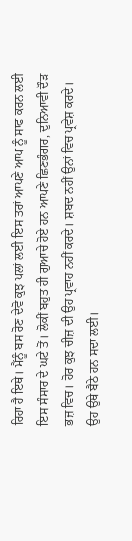ਰਿਹਾ ਹੈ ਇਥੇ। ਮੈਂਨੂੰ ਬਸ ਰੋਣ ਦੇਵੋ ਕੁਝ ਪਲਾਂ ਲਈ ਇਸ ਤਰਾਂ ਆਪਣੇ ਆਪ ਨੂੰ ਸਾਫ ਕਰਨ ਲਈ ਇਸ ਸੰਸਾਰ ਦੇ ਘਟੇ ਤੋਂ। ਲੋਕੀਂ ਬਹੁਤ ਹੀ ਗੁਆਚੇ ਹੋਏ ਹਨ ਆਪਣੇ ਛਿਣਭੰਗਰ, ਦੁਨਿਆਵੀ ਦੌੜ ਭਜ਼ ਵਿਚ। ਹੋਰ ਕੁਝ ਚੀਜ਼ ਦੀ ਉਹ ਪ੍ਰਵਾਹ ਨਹੀਂ ਕਰਦੇ। ਸ਼ਬਦ ਨਹੀਂ ਉਨਾਂ ਵਿਚ ਪ੍ਰਵੇਸ਼ ਕਰਦੇ। ਉਹ ਉਥੇ ਬੈਠੇ ਹਨ ਸਦਾ ਲਈ।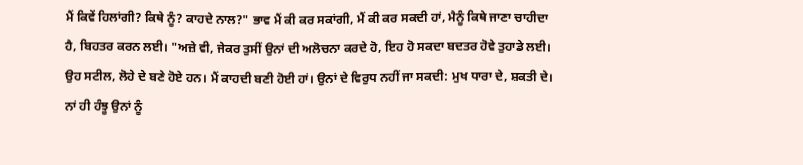ਮੈਂ ਕਿਵੇਂ ਹਿਲਾਂਗੀ? ਕਿਥੇ ਨੂੰ? ਕਾਹਦੇ ਨਾਲ?" ਭਾਵ ਮੈਂ ਕੀ ਕਰ ਸਕਾਂਗੀ, ਮੈਂ ਕੀ ਕਰ ਸਕਦੀ ਹਾਂ, ਮੈਨੂੰ ਕਿਥੇ ਜਾਣਾ ਚਾਹੀਦਾ ਹੈ, ਬਿਹਤਰ ਕਰਨ ਲਈ। "ਅਜ਼ੇ ਵੀ, ਜੇਕਰ ਤੁਸੀਂ ਉਨਾਂ ਦੀ ਅਲੋਚਨਾ ਕਰਦੇ ਹੋ, ਇਹ ਹੋ ਸਕਦਾ ਬਦਤਰ ਹੋਵੇ ਤੁਹਾਡੇ ਲਈ। ਉਹ ਸਟੀਲ, ਲੋਹੇ ਦੇ ਬਣੇ ਹੋਏ ਹਨ। ਮੈਂ ਕਾਹਦੀ ਬਣੀ ਹੋਈ ਹਾਂ। ਉਨਾਂ ਦੇ ਵਿਰੁਧ ਨਹੀਂ ਜਾ ਸਕਦੀ: ਮੁਖ ਧਾਰਾ ਦੇ, ਸ਼ਕਤੀ ਦੇ। ਨਾਂ ਹੀ ਹੰਝੂ ਉਨਾਂ ਨੂੰ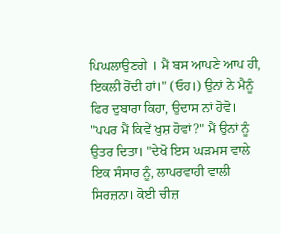ਪਿਘਲਾਉਣਗੇ । ਮੈਂ ਬਸ ਆਪਣੇ ਆਪ ਹੀ, ਇਕਲੀ ਰੋਂਦੀ ਹਾਂ।" (ਓਹ।) ਉਨਾਂ ਨੇ ਮੈਨੂੰ ਫਿਰ ਦੁਬਾਰਾ ਕਿਹਾ, ਉਦਾਸ ਨਾਂ ਹੋਵੋ। "ਪਪਰ ਮੈਂ ਕਿਵੇਂ ਖੁਸ਼ ਹੋਵਾਂ?" ਮੈਂ ਉਨਾਂ ਨੂੰ ਉਤਰ ਦਿਤਾ। "ਦੇਖੋ ਇਸ ਘੜਮਸ ਵਾਲੇ ਇਕ ਸੰਸਾਰ ਨੂੰ, ਲਾਪਰਵਾਹੀ ਵਾਲੀ ਸਿਰਜ਼ਨਾ। ਕੋਈ ਚੀਜ਼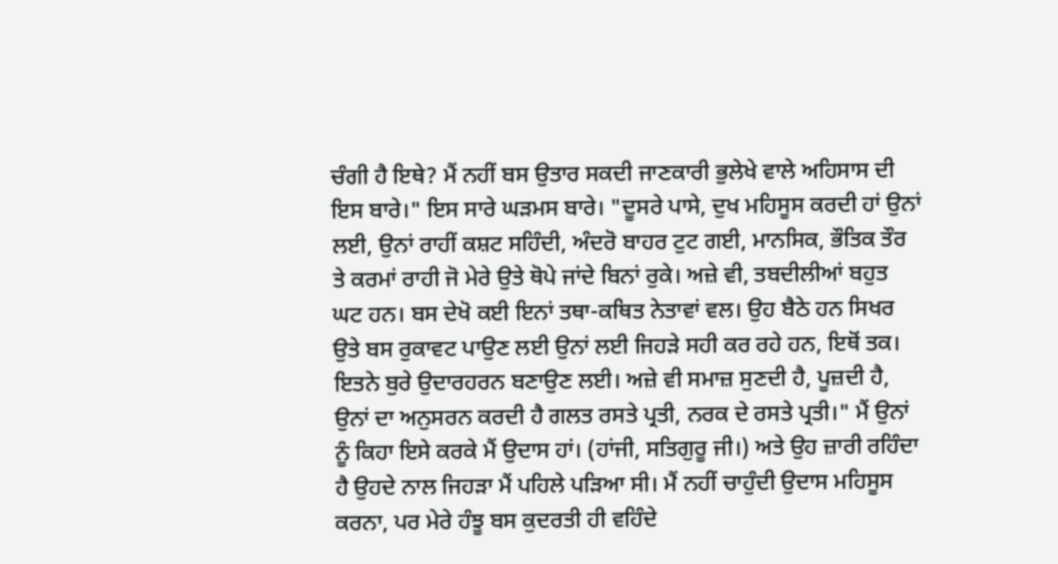ਚੰਗੀ ਹੈ ਇਥੇ? ਮੈਂ ਨਹੀਂ ਬਸ ਉਤਾਰ ਸਕਦੀ ਜਾਣਕਾਰੀ ਭੁਲੇਖੇ ਵਾਲੇ ਅਹਿਸਾਸ ਦੀ ਇਸ ਬਾਰੇ।" ਇਸ ਸਾਰੇ ਘੜਮਸ ਬਾਰੇ। "ਦੂਸਰੇ ਪਾਸੇ, ਦੁਖ ਮਹਿਸੂਸ ਕਰਦੀ ਹਾਂ ਉਨਾਂ ਲਈ, ਉਨਾਂ ਰਾਹੀਂ ਕਸ਼ਟ ਸਹਿੰਦੀ, ਅੰਦਰੋ ਬਾਹਰ ਟੁਟ ਗਈ, ਮਾਨਸਿਕ, ਭੌਤਿਕ ਤੌਰ ਤੇ ਕਰਮਾਂ ਰਾਹੀ ਜੋ ਮੇਰੇ ਉਤੇ ਥੋਪੇ ਜਾਂਦੇ ਬਿਨਾਂ ਰੁਕੇ। ਅਜ਼ੇ ਵੀ, ਤਬਦੀਲੀਆਂ ਬਹੁਤ ਘਟ ਹਨ। ਬਸ ਦੇਖੋ ਕਈ ਇਨਾਂ ਤਥਾ-ਕਥਿਤ ਨੇਤਾਵਾਂ ਵਲ। ਉਹ ਬੈਠੇ ਹਨ ਸਿਖਰ ਉਤੇ ਬਸ ਰੁਕਾਵਟ ਪਾਉਣ ਲਈ ਉਨਾਂ ਲਈ ਜਿਹੜੇ ਸਹੀ ਕਰ ਰਹੇ ਹਨ, ਇਥੋਂ ਤਕ। ਇਤਨੇ ਬੁਰੇ ਉਦਾਰਹਰਨ ਬਣਾਉਣ ਲਈ। ਅਜ਼ੇ ਵੀ ਸਮਾਜ਼ ਸੁਣਦੀ ਹੈ, ਪੂਜ਼ਦੀ ਹੈ, ਉਨਾਂ ਦਾ ਅਨੁਸਰਨ ਕਰਦੀ ਹੈ ਗਲਤ ਰਸਤੇ ਪ੍ਰਤੀ, ਨਰਕ ਦੇ ਰਸਤੇ ਪ੍ਰਤੀ।" ਮੈਂ ਉਨਾਂ ਨੂੰ ਕਿਹਾ ਇਸੇ ਕਰਕੇ ਮੈਂ ਉਦਾਸ ਹਾਂ। (ਹਾਂਜੀ, ਸਤਿਗੁਰੂ ਜੀ।) ਅਤੇ ਉਹ ਜ਼ਾਰੀ ਰਹਿੰਦਾ ਹੈ ਉਹਦੇ ਨਾਲ ਜਿਹੜਾ ਮੈਂ ਪਹਿਲੇ ਪੜਿਆ ਸੀ। ਮੈਂ ਨਹੀਂ ਚਾਹੁੰਦੀ ਉਦਾਸ ਮਹਿਸੂਸ ਕਰਨਾ, ਪਰ ਮੇਰੇ ਹੰਝੂ ਬਸ ਕੁਦਰਤੀ ਹੀ ਵਹਿੰਦੇ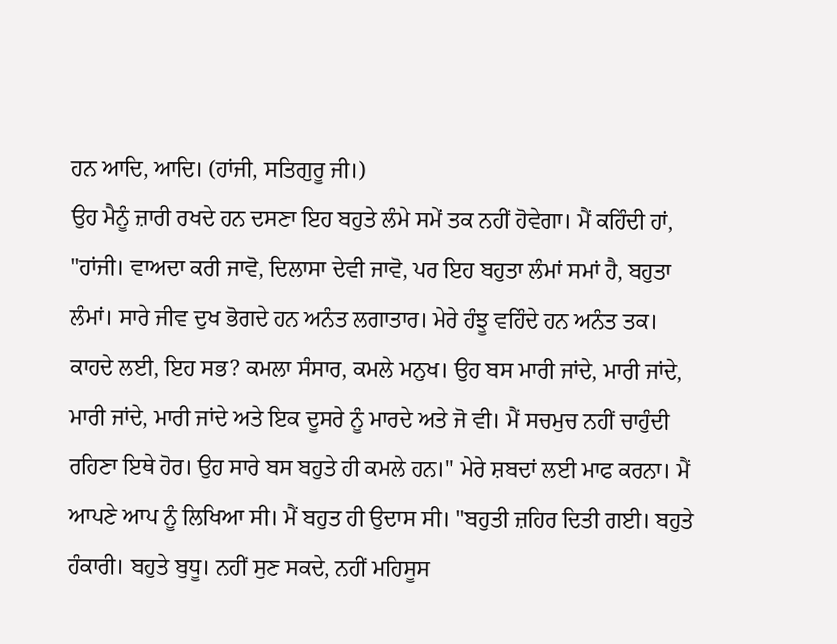ਹਨ ਆਦਿ, ਆਦਿ। (ਹਾਂਜੀ, ਸਤਿਗੁਰੂ ਜੀ।)
ਉਹ ਮੈਨੂੰ ਜ਼ਾਰੀ ਰਖਦੇ ਹਨ ਦਸਣਾ ਇਹ ਬਹੁਤੇ ਲੰਮੇ ਸਮੇਂ ਤਕ ਨਹੀਂ ਹੋਵੇਗਾ। ਮੈਂ ਕਹਿੰਦੀ ਹਾਂ, "ਹਾਂਜੀ। ਵਾਅਦਾ ਕਰੀ ਜਾਵੋ, ਦਿਲਾਸਾ ਦੇਵੀ ਜਾਵੋ, ਪਰ ਇਹ ਬਹੁਤਾ ਲੰਮਾਂ ਸਮਾਂ ਹੈ, ਬਹੁਤਾ ਲੰਮਾਂ। ਸਾਰੇ ਜੀਵ ਦੁਖ ਭੋਗਦੇ ਹਨ ਅਨੰਤ ਲਗਾਤਾਰ। ਮੇਰੇ ਹੰਝੂ ਵਹਿੰਦੇ ਹਨ ਅਨੰਤ ਤਕ। ਕਾਹਦੇ ਲਈ, ਇਹ ਸਭ? ਕਮਲਾ ਸੰਸਾਰ, ਕਮਲੇ ਮਨੁਖ। ਉਹ ਬਸ ਮਾਰੀ ਜਾਂਦੇ, ਮਾਰੀ ਜਾਂਦੇ, ਮਾਰੀ ਜਾਂਦੇ, ਮਾਰੀ ਜਾਂਦੇ ਅਤੇ ਇਕ ਦੂਸਰੇ ਨੂੰ ਮਾਰਦੇ ਅਤੇ ਜੋ ਵੀ। ਮੈਂ ਸਚਮੁਚ ਨਹੀਂ ਚਾਹੁੰਦੀ ਰਹਿਣਾ ਇਥੇ ਹੋਰ। ਉਹ ਸਾਰੇ ਬਸ ਬਹੁਤੇ ਹੀ ਕਮਲੇ ਹਨ।" ਮੇਰੇ ਸ਼ਬਦਾਂ ਲਈ ਮਾਫ ਕਰਨਾ। ਮੈਂ ਆਪਣੇ ਆਪ ਨੂੰ ਲਿਖਿਆ ਸੀ। ਮੈਂ ਬਹੁਤ ਹੀ ਉਦਾਸ ਸੀ। "ਬਹੁਤੀ ਜ਼ਹਿਰ ਦਿਤੀ ਗਈ। ਬਹੁਤੇ ਹੰਕਾਰੀ। ਬਹੁਤੇ ਬੁਧੂ। ਨਹੀਂ ਸੁਣ ਸਕਦੇ, ਨਹੀਂ ਮਹਿਸੂਸ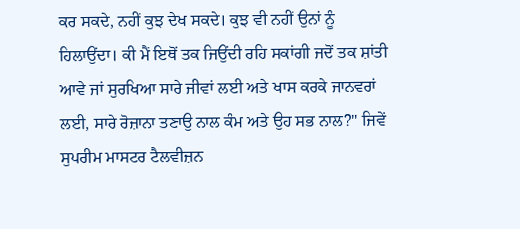ਕਰ ਸਕਦੇ, ਨਹੀਂ ਕੁਝ ਦੇਖ ਸਕਦੇ। ਕੁਝ ਵੀ ਨਹੀਂ ਉਨਾਂ ਨੂੰ ਹਿਲਾਉਂਦਾ। ਕੀ ਮੈਂ ਇਥੋਂ ਤਕ ਜਿਉਂਦੀ ਰਹਿ ਸਕਾਂਗੀ ਜਦੋਂ ਤਕ ਸ਼ਾਂਤੀ ਆਵੇ ਜਾਂ ਸੁਰਖਿਆ ਸਾਰੇ ਜੀਵਾਂ ਲਈ ਅਤੇ ਖਾਸ ਕਰਕੇ ਜਾਨਵਰਾਂ ਲਈ, ਸਾਰੇ ਰੋਜ਼ਾਨਾ ਤਣਾਉ ਨਾਲ ਕੰਮ ਅਤੇ ਉਹ ਸਭ ਨਾਲ?" ਜਿਵੇਂ ਸੁਪਰੀਮ ਮਾਸਟਰ ਟੈਲਵੀਜ਼ਨ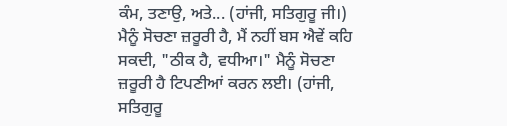ਕੰਮ, ਤਣਾਉ, ਅਤੇ... (ਹਾਂਜੀ, ਸਤਿਗੁਰੂ ਜੀ।) ਮੈਨੂੰ ਸੋਚਣਾ ਜ਼ਰੂਰੀ ਹੈ, ਮੈਂ ਨਹੀਂ ਬਸ ਐਵੇਂ ਕਹਿ ਸਕਦੀ, "ਠੀਕ ਹੈ, ਵਧੀਆ।" ਮੈਨੂੰ ਸੋਚਣਾ ਜ਼ਰੂਰੀ ਹੈ ਟਿਪਣੀਆਂ ਕਰਨ ਲਈ। (ਹਾਂਜੀ, ਸਤਿਗੁਰੂ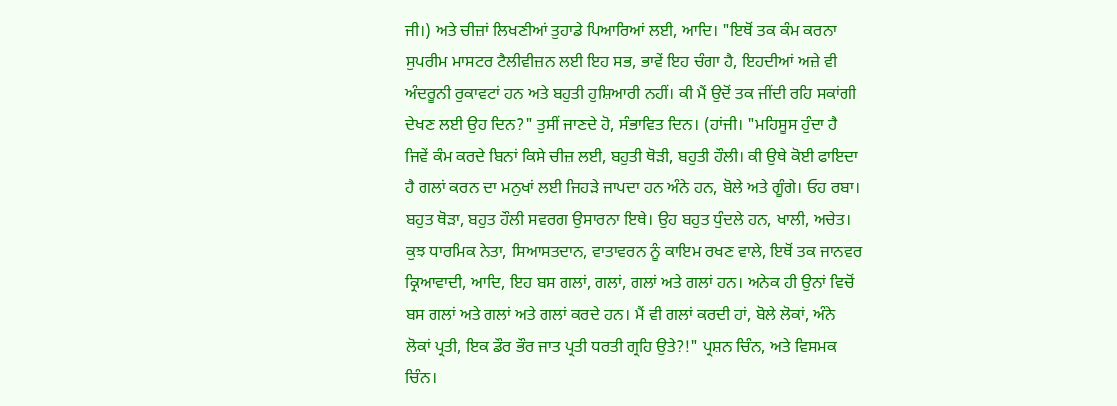ਜੀ।) ਅਤੇ ਚੀਜ਼ਾਂ ਲਿਖਣੀਆਂ ਤੁਹਾਡੇ ਪਿਆਰਿਆਂ ਲਈ, ਆਦਿ। "ਇਥੋਂ ਤਕ ਕੰਮ ਕਰਨਾ ਸੁਪਰੀਮ ਮਾਸਟਰ ਟੈਲੀਵੀਜ਼ਨ ਲਈ ਇਹ ਸਭ, ਭਾਵੇਂ ਇਹ ਚੰਗਾ ਹੈ, ਇਹਦੀਆਂ ਅਜ਼ੇ ਵੀ ਅੰਦਰੂਨੀ ਰੁਕਾਵਟਾਂ ਹਨ ਅਤੇ ਬਹੁਤੀ ਹੁਸ਼ਿਆਰੀ ਨਹੀਂ। ਕੀ ਮੈਂ ਉਦੋਂ ਤਕ ਜੀਂਦੀ ਰਹਿ ਸਕਾਂਗੀ ਦੇਖਣ ਲਈ ਉਹ ਦਿਨ?" ਤੁਸੀਂ ਜਾਣਦੇ ਹੋ, ਸੰਭਾਵਿਤ ਦਿਨ। (ਹਾਂਜੀ। "ਮਹਿਸੂਸ ਹੁੰਦਾ ਹੈ ਜਿਵੇਂ ਕੰਮ ਕਰਦੇ ਬਿਨਾਂ ਕਿਸੇ ਚੀਜ਼ ਲਈ, ਬਹੁਤੀ ਥੋੜੀ, ਬਹੁਤੀ ਹੌਲੀ। ਕੀ ਉਥੇ ਕੋਈ ਫਾਇਦਾ ਹੈ ਗਲਾਂ ਕਰਨ ਦਾ ਮਨੁਖਾਂ ਲਈ ਜਿਹੜੇ ਜਾਪਦਾ ਹਨ ਅੰਨੇ ਹਨ, ਬੋਲੇ ਅਤੇ ਗੂੰਗੇ। ਓਹ ਰਬਾ। ਬਹੁਤ ਥੋੜਾ, ਬਹੁਤ ਹੌਲੀ ਸਵਰਗ ਉਸਾਰਨਾ ਇਥੇ। ਉਹ ਬਹੁਤ ਧੁੰਦਲੇ ਹਨ, ਖਾਲੀ, ਅਚੇਤ। ਕੁਝ ਧਾਰਮਿਕ ਨੇਤਾ, ਸਿਆਸਤਦਾਨ, ਵਾਤਾਵਰਨ ਨੂੰ ਕਾਇਮ ਰਖਣ ਵਾਲੇ, ਇਥੋਂ ਤਕ ਜਾਨਵਰ ਕ੍ਰਿਆਵਾਦੀ, ਆਦਿ, ਇਹ ਬਸ ਗਲਾਂ, ਗਲਾਂ, ਗਲਾਂ ਅਤੇ ਗਲਾਂ ਹਨ। ਅਨੇਕ ਹੀ ਉਨਾਂ ਵਿਚੋਂ ਬਸ ਗਲਾਂ ਅਤੇ ਗਲਾਂ ਅਤੇ ਗਲਾਂ ਕਰਦੇ ਹਨ। ਮੈਂ ਵੀ ਗਲਾਂ ਕਰਦੀ ਹਾਂ, ਬੋਲੇ ਲੋਕਾਂ, ਅੰਨੇ ਲੋਕਾਂ ਪ੍ਰਤੀ, ਇਕ ਡੌਰ ਭੌਰ ਜਾਤ ਪ੍ਰਤੀ ਧਰਤੀ ਗ੍ਰਹਿ ਉਤੇ?!" ਪ੍ਰਸ਼ਨ ਚਿੰਨ, ਅਤੇ ਵਿਸਮਕ ਚਿੰਨ।